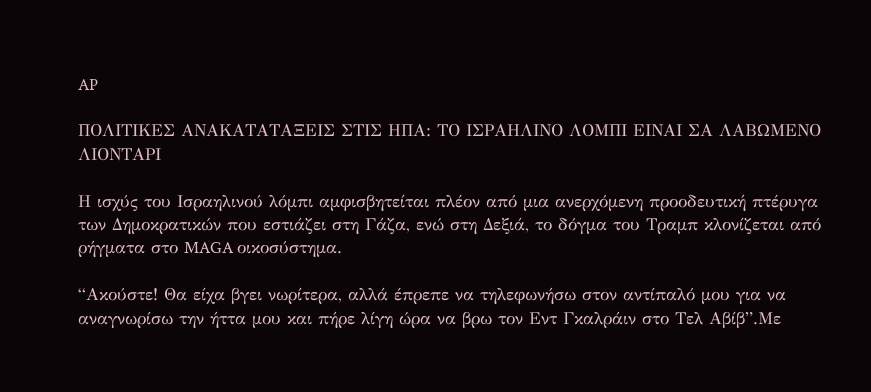AP

ΠΟΛΙΤΙΚΕΣ ΑΝΑΚΑΤΑΤΑΞΕΙΣ ΣΤΙΣ ΗΠΑ: ΤΟ ΙΣΡΑΗΛΙΝΟ ΛΟΜΠΙ ΕΙΝΑΙ ΣΑ ΛΑΒΩΜΕΝΟ ΛΙΟΝΤΑΡΙ

Η ισχύς του Ισραηλινού λόμπι αμφισβητείται πλέον από μια ανερχόμενη προοδευτική πτέρυγα των Δημοκρατικών που εστιάζει στη Γάζα, ενώ στη Δεξιά, το δόγμα του Τραμπ κλονίζεται από ρήγματα στο MAGA οικοσύστημα.

“Ακούστε! Θα είχα βγει νωρίτερα, αλλά έπρεπε να τηλεφωνήσω στον αντίπαλό μου για να αναγνωρίσω την ήττα μου και πήρε λίγη ώρα να βρω τον Εντ Γκαλράιν στο Τελ Αβίβ”.Με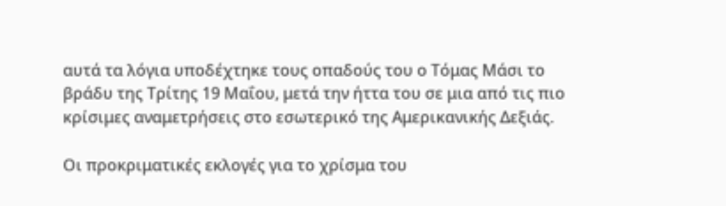αυτά τα λόγια υποδέχτηκε τους οπαδούς του ο Τόμας Μάσι το βράδυ της Τρίτης 19 Μαΐου, μετά την ήττα του σε μια από τις πιο κρίσιμες αναμετρήσεις στο εσωτερικό της Αμερικανικής Δεξιάς.

Οι προκριματικές εκλογές για το χρίσμα του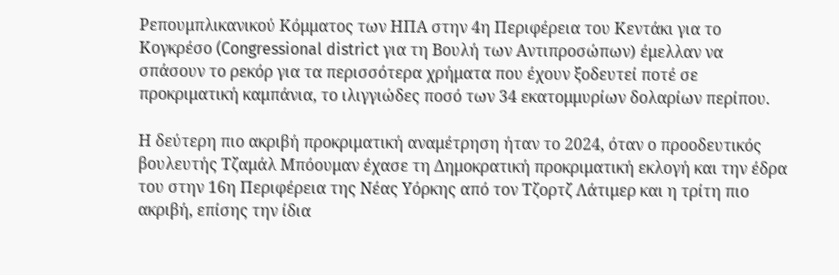Ρεπουμπλικανικού Κόμματος των ΗΠΑ στην 4η Περιφέρεια του Κεντάκι για το Κογκρέσο (Congressional district για τη Βουλή των Αντιπροσώπων) έμελλαν να σπάσουν το ρεκόρ για τα περισσότερα χρήματα που έχουν ξοδευτεί ποτέ σε προκριματική καμπάνια, το ιλιγγιώδες ποσό των 34 εκατομμυρίων δολαρίων περίπου.

Η δεύτερη πιο ακριβή προκριματική αναμέτρηση ήταν το 2024, όταν ο προοδευτικός βουλευτής Τζαμάλ Μπόουμαν έχασε τη Δημοκρατική προκριματική εκλογή και την έδρα του στην 16η Περιφέρεια της Νέας Υόρκης από τον Τζορτζ Λάτιμερ και η τρίτη πιο ακριβή, επίσης την ίδια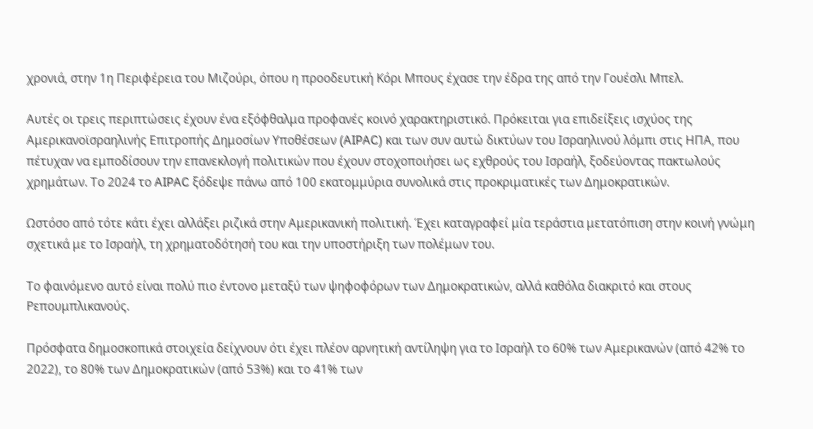χρονιά, στην 1η Περιφέρεια του Μιζούρι, όπου η προοδευτική Κόρι Μπους έχασε την έδρα της από την Γουέσλι Μπελ.

Αυτές οι τρεις περιπτώσεις έχουν ένα εξόφθαλμα προφανές κοινό χαρακτηριστικό. Πρόκειται για επιδείξεις ισχύος της Αμερικανοϊσραηλινής Επιτροπής Δημοσίων Υποθέσεων (AIPAC) και των συν αυτώ δικτύων του Ισραηλινού λόμπι στις ΗΠΑ, που πέτυχαν να εμποδίσουν την επανεκλογή πολιτικών που έχουν στοχοποιήσει ως εχθρούς του Ισραήλ, ξοδεύοντας πακτωλούς χρημάτων. Το 2024 το AIPAC ξόδεψε πάνω από 100 εκατομμύρια συνολικά στις προκριματικές των Δημοκρατικών.

Ωστόσο από τότε κάτι έχει αλλάξει ριζικά στην Αμερικανική πολιτική. Έχει καταγραφεί μία τεράστια μετατόπιση στην κοινή γνώμη σχετικά με το Ισραήλ, τη χρηματοδότησή του και την υποστήριξη των πολέμων του.

Το φαινόμενο αυτό είναι πολύ πιο έντονο μεταξύ των ψηφοφόρων των Δημοκρατικών, αλλά καθόλα διακριτό και στους Ρεπουμπλικανούς.

Πρόσφατα δημοσκοπικά στοιχεία δείχνουν ότι έχει πλέον αρνητική αντίληψη για το Ισραήλ το 60% των Αμερικανών (από 42% το 2022), το 80% των Δημοκρατικών (από 53%) και το 41% των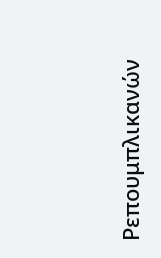Ρεπουμπλικανών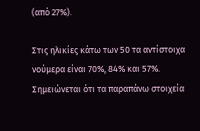(από 27%).

Στις ηλικίες κάτω των 50 τα αντίστοιχα νούμερα είναι 70%, 84% και 57%. Σημειώνεται ότι τα παραπάνω στοιχεία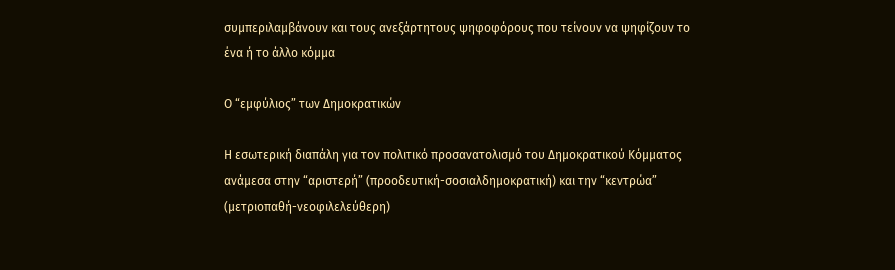συμπεριλαμβάνουν και τους ανεξάρτητους ψηφοφόρους που τείνουν να ψηφίζουν το ένα ή το άλλο κόμμα

Ο “εμφύλιος” των Δημοκρατικών

Η εσωτερική διαπάλη για τον πολιτικό προσανατολισμό του Δημοκρατικού Κόμματος ανάμεσα στην “αριστερή” (προοδευτική-σοσιαλδημοκρατική) και την “κεντρώα” (μετριοπαθή-νεοφιλελεύθερη)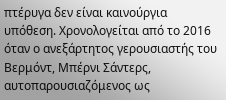πτέρυγα δεν είναι καινούργια υπόθεση. Χρονολογείται από το 2016 όταν ο ανεξάρτητος γερουσιαστής του Βερμόντ, Μπέρνι Σάντερς, αυτοπαρουσιαζόμενος ως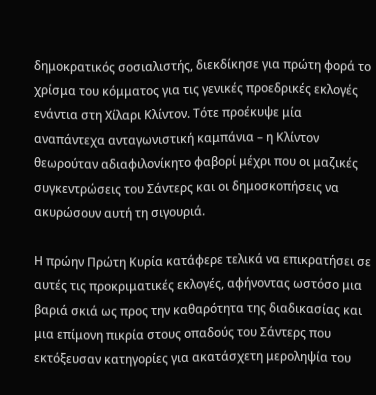δημοκρατικός σοσιαλιστής, διεκδίκησε για πρώτη φορά το χρίσμα του κόμματος για τις γενικές προεδρικές εκλογές ενάντια στη Χίλαρι Κλίντον. Τότε προέκυψε μία αναπάντεχα ανταγωνιστική καμπάνια – η Κλίντον θεωρούταν αδιαφιλονίκητο φαβορί μέχρι που οι μαζικές συγκεντρώσεις του Σάντερς και οι δημοσκοπήσεις να ακυρώσουν αυτή τη σιγουριά.

Η πρώην Πρώτη Κυρία κατάφερε τελικά να επικρατήσει σε αυτές τις προκριματικές εκλογές, αφήνοντας ωστόσο μια βαριά σκιά ως προς την καθαρότητα της διαδικασίας και μια επίμονη πικρία στους οπαδούς του Σάντερς που εκτόξευσαν κατηγορίες για ακατάσχετη μεροληψία του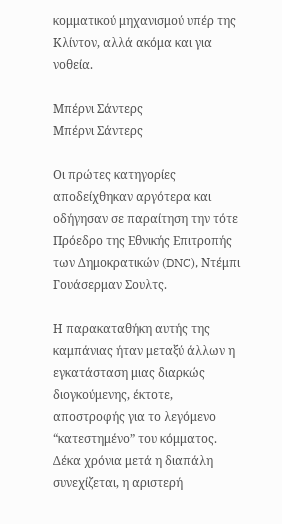κομματικού μηχανισμού υπέρ της Κλίντον, αλλά ακόμα και για νοθεία.

Μπέρνι Σάντερς
Μπέρνι Σάντερς

Οι πρώτες κατηγορίες αποδείχθηκαν αργότερα και οδήγησαν σε παραίτηση την τότε Πρόεδρο της Εθνικής Επιτροπής των Δημοκρατικών (DNC), Ντέμπι Γουάσερμαν Σουλτς.

Η παρακαταθήκη αυτής της καμπάνιας ήταν μεταξύ άλλων η εγκατάσταση μιας διαρκώς διογκούμενης, έκτοτε, αποστροφής για το λεγόμενο “κατεστημένο” του κόμματος. Δέκα χρόνια μετά η διαπάλη συνεχίζεται, η αριστερή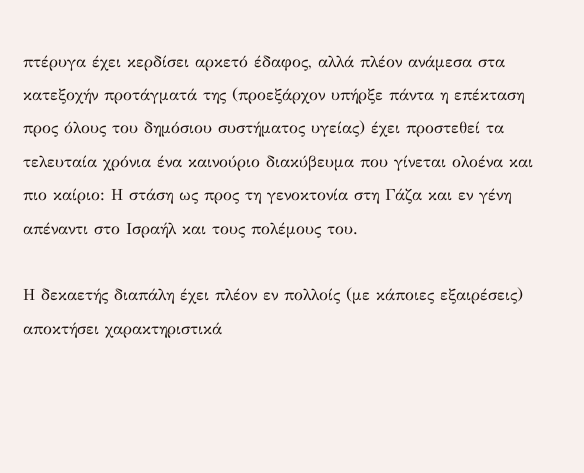πτέρυγα έχει κερδίσει αρκετό έδαφος, αλλά πλέον ανάμεσα στα κατεξοχήν προτάγματά της (προεξάρχον υπήρξε πάντα η επέκταση προς όλους του δημόσιου συστήματος υγείας) έχει προστεθεί τα τελευταία χρόνια ένα καινούριο διακύβευμα που γίνεται ολοένα και πιο καίριο: Η στάση ως προς τη γενοκτονία στη Γάζα και εν γένη απέναντι στο Ισραήλ και τους πολέμους του.

Η δεκαετής διαπάλη έχει πλέον εν πολλοίς (με κάποιες εξαιρέσεις) αποκτήσει χαρακτηριστικά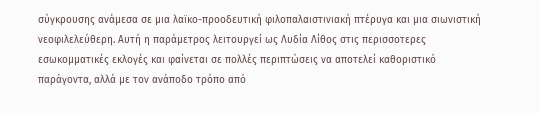σύγκρουσης ανάμεσα σε μια λαϊκο-προοδευτική φιλοπαλαιστινιακή πτέρυγα και μια σιωνιστική νεοφιλελεύθερη. Αυτή η παράμετρος λειτουργεί ως Λυδία Λίθος στις περισσοτερες εσωκομματικές εκλογές και φαίνεται σε πολλές περιπτώσεις να αποτελεί καθοριστικό παράγοντα, αλλά με τον ανάποδο τρόπο από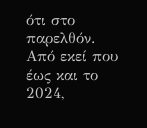ότι στο παρελθόν. Από εκεί που έως και το 2024,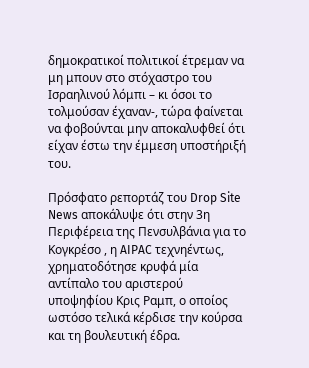δημοκρατικοί πολιτικοί έτρεμαν να μη μπουν στο στόχαστρο του Ισραηλινού λόμπι – κι όσοι το τολμούσαν έχαναν-, τώρα φαίνεται να φοβούνται μην αποκαλυφθεί ότι είχαν έστω την έμμεση υποστήριξή του.

Πρόσφατο ρεπορτάζ του Drop Site News αποκάλυψε ότι στην 3η Περιφέρεια της Πενσυλβάνια για το Κογκρέσο , η AIPAC τεχνηέντως, χρηματοδότησε κρυφά μία αντίπαλο του αριστερού υποψηφίου Κρις Ραμπ, ο οποίος ωστόσο τελικά κέρδισε την κούρσα και τη βουλευτική έδρα.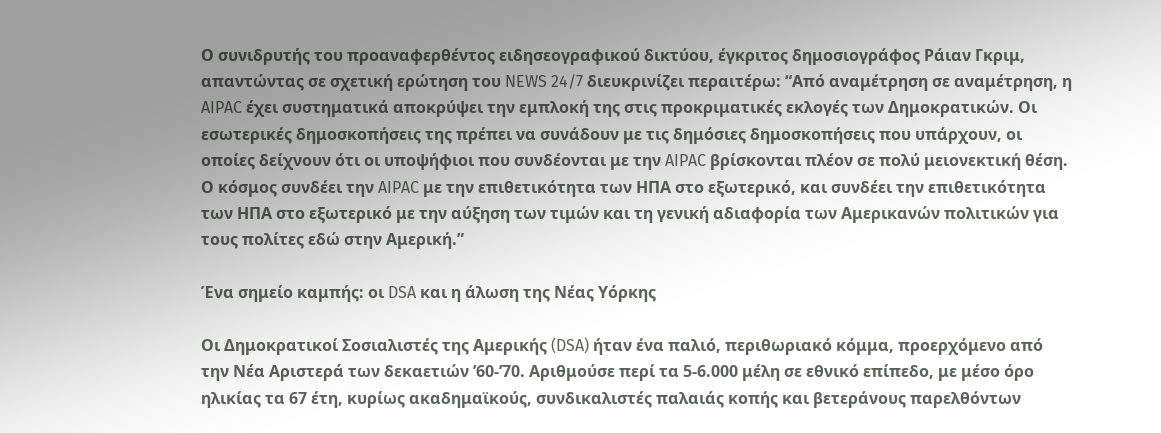Ο συνιδρυτής του προαναφερθέντος ειδησεογραφικού δικτύου, έγκριτος δημοσιογράφος Ράιαν Γκριμ, απαντώντας σε σχετική ερώτηση του NEWS 24/7 διευκρινίζει περαιτέρω: “Από αναμέτρηση σε αναμέτρηση, η AIPAC έχει συστηματικά αποκρύψει την εμπλοκή της στις προκριματικές εκλογές των Δημοκρατικών. Οι εσωτερικές δημοσκοπήσεις της πρέπει να συνάδουν με τις δημόσιες δημοσκοπήσεις που υπάρχουν, οι οποίες δείχνουν ότι οι υποψήφιοι που συνδέονται με την AIPAC βρίσκονται πλέον σε πολύ μειονεκτική θέση. Ο κόσμος συνδέει την AIPAC με την επιθετικότητα των ΗΠΑ στο εξωτερικό, και συνδέει την επιθετικότητα των ΗΠΑ στο εξωτερικό με την αύξηση των τιμών και τη γενική αδιαφορία των Αμερικανών πολιτικών για τους πολίτες εδώ στην Αμερική.”

Ένα σημείο καμπής: οι DSA και η άλωση της Νέας Υόρκης

Οι Δημοκρατικοί Σοσιαλιστές της Αμερικής (DSA) ήταν ένα παλιό, περιθωριακό κόμμα, προερχόμενο από την Νέα Αριστερά των δεκαετιών ’60-’70. Αριθμούσε περί τα 5-6.000 μέλη σε εθνικό επίπεδο, με μέσο όρο ηλικίας τα 67 έτη, κυρίως ακαδημαϊκούς, συνδικαλιστές παλαιάς κοπής και βετεράνους παρελθόντων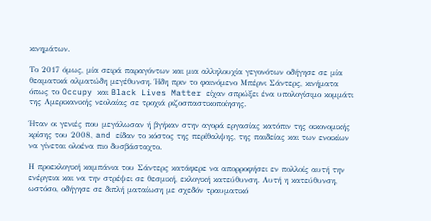κινημάτων.

Το 2017 όμως, μία σειρά παραγόντων και μια αλληλουχία γεγονότων οδήγησε σε μία θεαματικά αλματώδη μεγέθυνση. Ήδη πριν το φαινόμενο Μπέρνι Σάντερς, κινήματα όπως το Occupy και Black Lives Matter είχαν σπρώξει ένα υπολογίσιμο κομμάτι της Αμερικανικής νεολαίας σε τροχιά ριζοσπαστικοποίησης.

Ήταν οι γενιές που μεγάλωσαν ή βγήκαν στην αγορά εργασίας κατόπιν της οικονομικής κρίσης του 2008, and είδαν το κόστος της περίθαλψης, της παιδείας και των ενοικίων να γίνεται ολοένα πιο δυσβάσταχτο.

Η προεκλογική καμπάνια του Σάντερς κατάφερε να απορροφήσει εν πολλοίς αυτή την ενέργεια και να την στρέψει σε θεσμική, εκλογική κατεύθυνση. Αυτή η κατεύθυνση, ωστόσο, οδήγησε σε διπλή ματαίωση με σχεδόν τραυματικό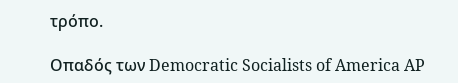τρόπο.

Οπαδός των Democratic Socialists of America AP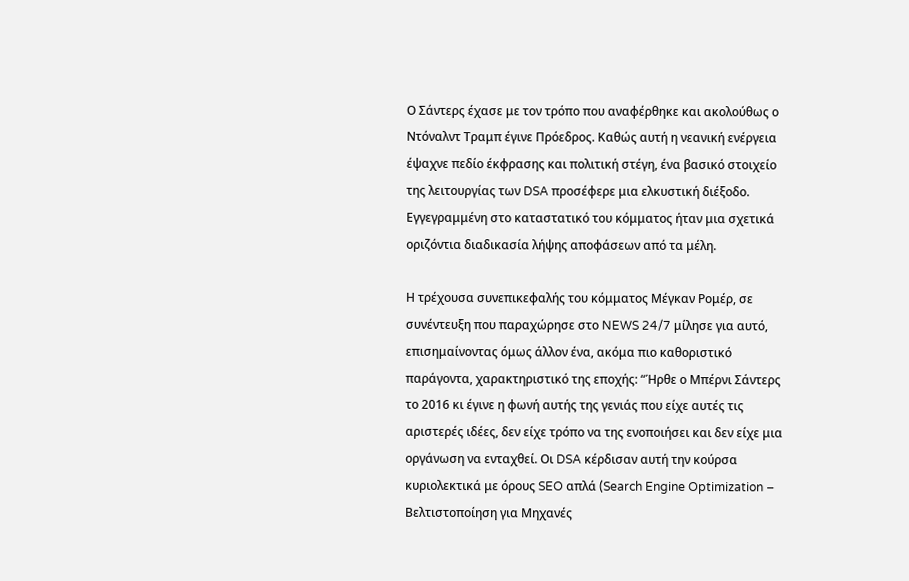Ο Σάντερς έχασε με τον τρόπο που αναφέρθηκε και ακολούθως ο Ντόναλντ Τραμπ έγινε Πρόεδρος. Καθώς αυτή η νεανική ενέργεια έψαχνε πεδίο έκφρασης και πολιτική στέγη, ένα βασικό στοιχείο της λειτουργίας των DSA προσέφερε μια ελκυστική διέξοδο. Εγγεγραμμένη στο καταστατικό του κόμματος ήταν μια σχετικά οριζόντια διαδικασία λήψης αποφάσεων από τα μέλη.

Η τρέχουσα συνεπικεφαλής του κόμματος Μέγκαν Ρομέρ, σε συνέντευξη που παραχώρησε στο NEWS 24/7 μίλησε για αυτό, επισημαίνοντας όμως άλλον ένα, ακόμα πιο καθοριστικό παράγοντα, χαρακτηριστικό της εποχής: “Ήρθε ο Μπέρνι Σάντερς το 2016 κι έγινε η φωνή αυτής της γενιάς που είχε αυτές τις αριστερές ιδέες, δεν είχε τρόπο να της ενοποιήσει και δεν είχε μια οργάνωση να ενταχθεί. Οι DSA κέρδισαν αυτή την κούρσα κυριολεκτικά με όρους SEO απλά (Search Engine Optimization – Βελτιστοποίηση για Μηχανές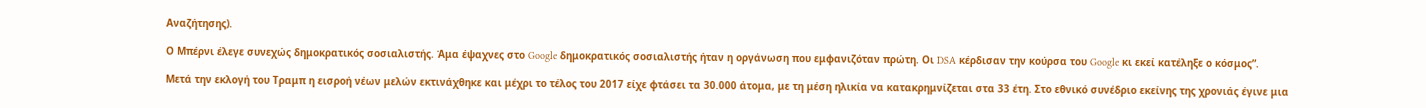Αναζήτησης).

Ο Μπέρνι έλεγε συνεχώς δημοκρατικός σοσιαλιστής. Άμα έψαχνες στο Google δημοκρατικός σοσιαλιστής ήταν η οργάνωση που εμφανιζόταν πρώτη. Οι DSA κέρδισαν την κούρσα του Google κι εκεί κατέληξε ο κόσμος”.

Μετά την εκλογή του Τραμπ η εισροή νέων μελών εκτινάχθηκε και μέχρι το τέλος του 2017 είχε φτάσει τα 30.000 άτομα, με τη μέση ηλικία να κατακρημνίζεται στα 33 έτη. Στο εθνικό συνέδριο εκείνης της χρονιάς έγινε μια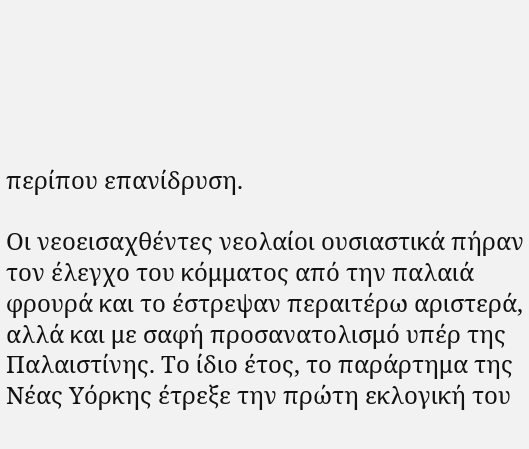περίπου επανίδρυση.

Οι νεοεισαχθέντες νεολαίοι ουσιαστικά πήραν τον έλεγχο του κόμματος από την παλαιά φρουρά και το έστρεψαν περαιτέρω αριστερά, αλλά και με σαφή προσανατολισμό υπέρ της Παλαιστίνης. Το ίδιο έτος, το παράρτημα της Νέας Υόρκης έτρεξε την πρώτη εκλογική του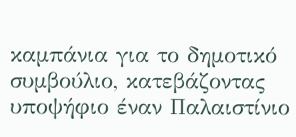καμπάνια για το δημοτικό συμβούλιο, κατεβάζοντας υποψήφιο έναν Παλαιστίνιο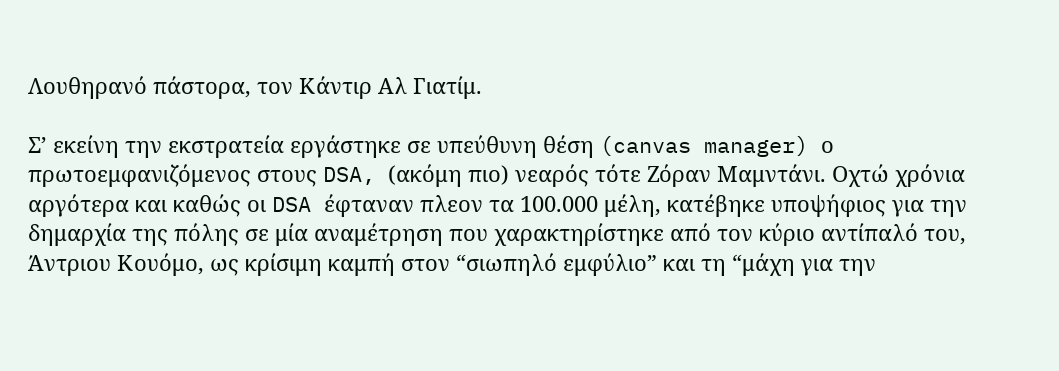Λουθηρανό πάστορα, τον Κάντιρ Αλ Γιατίμ.

Σ’ εκείνη την εκστρατεία εργάστηκε σε υπεύθυνη θέση (canvas manager) ο πρωτοεμφανιζόμενος στους DSA, (ακόμη πιο) νεαρός τότε Ζόραν Μαμντάνι. Οχτώ χρόνια αργότερα και καθώς οι DSA έφταναν πλεον τα 100.000 μέλη, κατέβηκε υποψήφιος για την δημαρχία της πόλης σε μία αναμέτρηση που χαρακτηρίστηκε από τον κύριο αντίπαλό του, Άντριου Κουόμο, ως κρίσιμη καμπή στον “σιωπηλό εμφύλιο” και τη “μάχη για την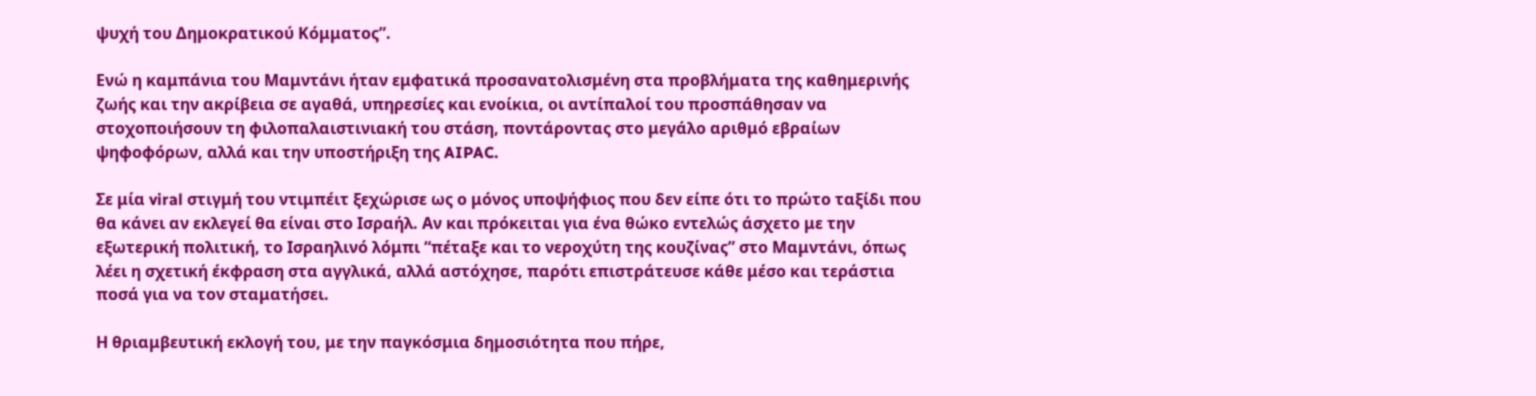ψυχή του Δημοκρατικού Κόμματος”.

Ενώ η καμπάνια του Μαμντάνι ήταν εμφατικά προσανατολισμένη στα προβλήματα της καθημερινής ζωής και την ακρίβεια σε αγαθά, υπηρεσίες και ενοίκια, οι αντίπαλοί του προσπάθησαν να στοχοποιήσουν τη φιλοπαλαιστινιακή του στάση, ποντάροντας στο μεγάλο αριθμό εβραίων ψηφοφόρων, αλλά και την υποστήριξη της AIPAC.

Σε μία viral στιγμή του ντιμπέιτ ξεχώρισε ως ο μόνος υποψήφιος που δεν είπε ότι το πρώτο ταξίδι που θα κάνει αν εκλεγεί θα είναι στο Ισραήλ. Αν και πρόκειται για ένα θώκο εντελώς άσχετο με την εξωτερική πολιτική, το Ισραηλινό λόμπι “πέταξε και το νεροχύτη της κουζίνας” στο Μαμντάνι, όπως λέει η σχετική έκφραση στα αγγλικά, αλλά αστόχησε, παρότι επιστράτευσε κάθε μέσο και τεράστια ποσά για να τον σταματήσει.

Η θριαμβευτική εκλογή του, με την παγκόσμια δημοσιότητα που πήρε,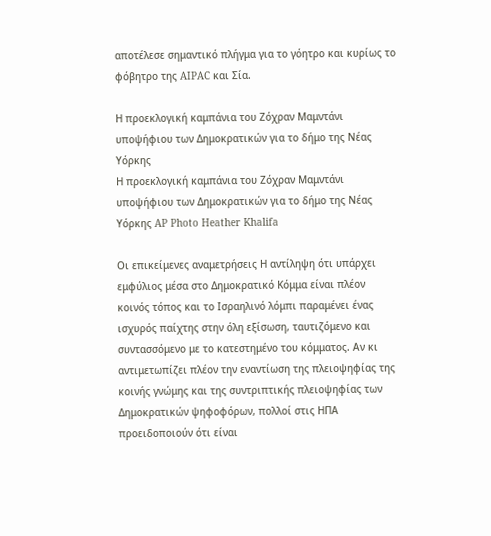αποτέλεσε σημαντικό πλήγμα για το γόητρο και κυρίως το φόβητρο της AIPAC και Σία.

Η προεκλογική καμπάνια του Ζόχραν Μαμντάνι υποψήφιου των Δημοκρατικών για το δήμο της Νέας Υόρκης
Η προεκλογική καμπάνια του Ζόχραν Μαμντάνι υποψήφιου των Δημοκρατικών για το δήμο της Νέας Υόρκης AP Photo Heather Khalifa

Οι επικείμενες αναμετρήσεις Η αντίληψη ότι υπάρχει εμφύλιος μέσα στο Δημοκρατικό Κόμμα είναι πλέον κοινός τόπος και το Ισραηλινό λόμπι παραμένει ένας ισχυρός παίχτης στην όλη εξίσωση, ταυτιζόμενο και συντασσόμενο με το κατεστημένο του κόμματος. Αν κι αντιμετωπίζει πλέον την εναντίωση της πλειοψηφίας της κοινής γνώμης και της συντριπτικής πλειοψηφίας των Δημοκρατικών ψηφοφόρων, πολλοί στις ΗΠΑ προειδοποιούν ότι είναι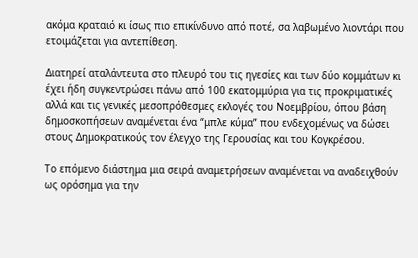ακόμα κραταιό κι ίσως πιο επικίνδυνο από ποτέ, σα λαβωμένο λιοντάρι που ετοιμάζεται για αντεπίθεση.

Διατηρεί αταλάντευτα στο πλευρό του τις ηγεσίες και των δύο κομμάτων κι έχει ήδη συγκεντρώσει πάνω από 100 εκατομμύρια για τις προκριματικές αλλά και τις γενικές μεσοπρόθεσμες εκλογές του Νοεμβρίου, όπου βάση δημοσκοπήσεων αναμένεται ένα “μπλε κύμα” που ενδεχομένως να δώσει στους Δημοκρατικούς τον έλεγχο της Γερουσίας και του Κογκρέσου.

Το επόμενο διάστημα μια σειρά αναμετρήσεων αναμένεται να αναδειχθούν ως ορόσημα για την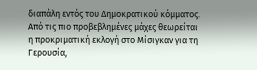διαπάλη εντός του Δημοκρατικού κόμματος. Από τις πιο προβεβλημένες μάχες θεωρείται η προκριματική εκλογή στο Μίσιγκαν για τη Γερουσία,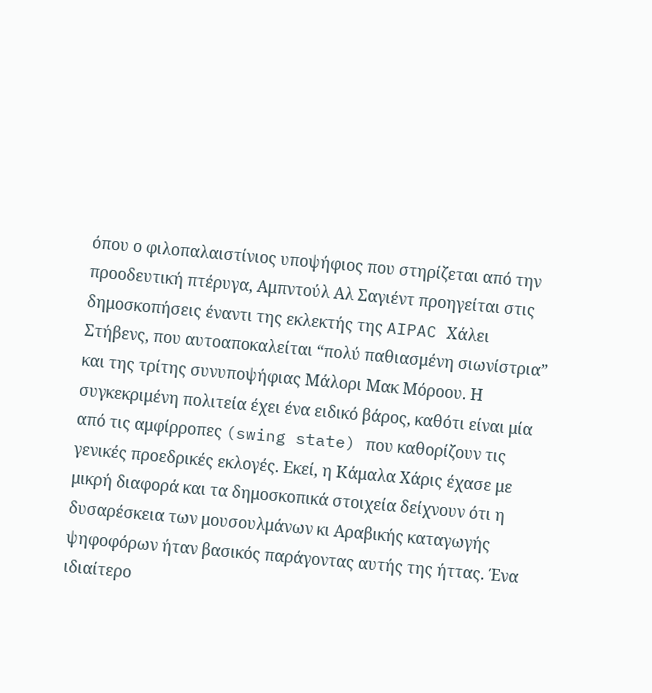όπου ο φιλοπαλαιστίνιος υποψήφιος που στηρίζεται από την προοδευτική πτέρυγα, Αμπντούλ Αλ Σαγιέντ προηγείται στις δημοσκοπήσεις έναντι της εκλεκτής της AIPAC Χάλει Στήβενς, που αυτοαποκαλείται “πολύ παθιασμένη σιωνίστρια” και της τρίτης συνυποψήφιας Μάλορι Μακ Μόροου. Η συγκεκριμένη πολιτεία έχει ένα ειδικό βάρος, καθότι είναι μία από τις αμφίρροπες (swing state) που καθορίζουν τις γενικές προεδρικές εκλογές. Εκεί, η Κάμαλα Χάρις έχασε με μικρή διαφορά και τα δημοσκοπικά στοιχεία δείχνουν ότι η δυσαρέσκεια των μουσουλμάνων κι Αραβικής καταγωγής ψηφοφόρων ήταν βασικός παράγοντας αυτής της ήττας. Ένα ιδιαίτερο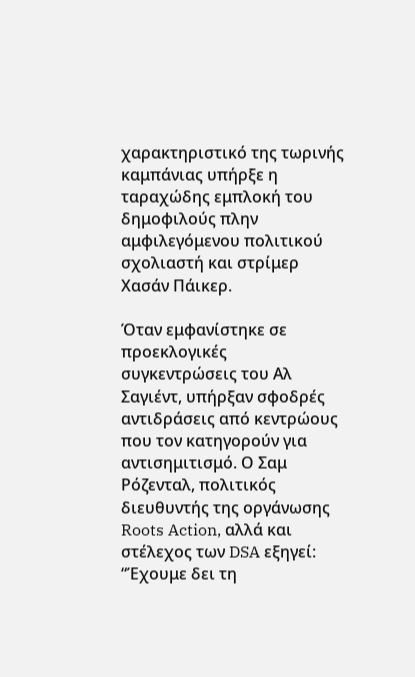χαρακτηριστικό της τωρινής καμπάνιας υπήρξε η ταραχώδης εμπλοκή του δημοφιλούς πλην αμφιλεγόμενου πολιτικού σχολιαστή και στρίμερ Χασάν Πάικερ.

Όταν εμφανίστηκε σε προεκλογικές συγκεντρώσεις του Αλ Σαγιέντ, υπήρξαν σφοδρές αντιδράσεις από κεντρώους που τον κατηγορούν για αντισημιτισμό. Ο Σαμ Ρόζενταλ, πολιτικός διευθυντής της οργάνωσης Roots Action, αλλά και στέλεχος των DSA εξηγεί: “Έχουμε δει τη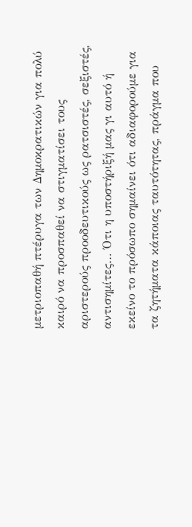μετριοπαθή πτέρυγα των Δημοκρατικών για πολύ καιρό να προσπαθεί να στιγματίσει τους αριστερούς προοδευτικούς ως ρατσιστές, σεξιστές, αντισημίτες… Ότι η υποστήριξή μας γι αυτό ή εκείνο το πρόσωπο σημαίνει ότι αδιαφορούμε για τα ζητήματα κάποιας ταυτότητας, πράγμα που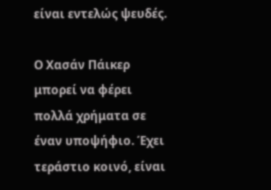είναι εντελώς ψευδές.

Ο Χασάν Πάικερ μπορεί να φέρει πολλά χρήματα σε έναν υποψήφιο. Έχει τεράστιο κοινό, είναι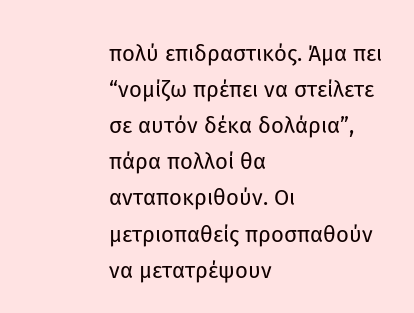πολύ επιδραστικός. Άμα πει “νομίζω πρέπει να στείλετε σε αυτόν δέκα δολάρια”, πάρα πολλοί θα ανταποκριθούν. Οι μετριοπαθείς προσπαθούν να μετατρέψουν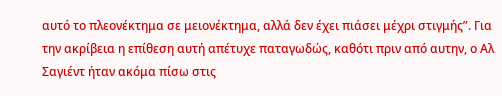αυτό το πλεονέκτημα σε μειονέκτημα, αλλά δεν έχει πιάσει μέχρι στιγμής”. Για την ακρίβεια η επίθεση αυτή απέτυχε παταγωδώς, καθότι πριν από αυτην, ο Αλ Σαγιέντ ήταν ακόμα πίσω στις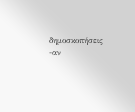δημοσκοπήσεις -αν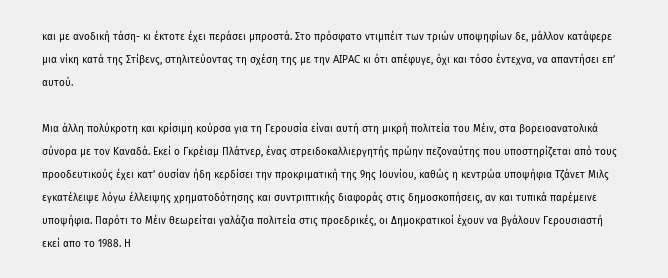και με ανοδική τάση- κι έκτοτε έχει περάσει μπροστά. Στο πρόσφατο ντιμπέιτ των τριών υποψηφίων δε, μάλλον κατάφερε μια νίκη κατά της Στίβενς, στηλιτεύοντας τη σχέση της με την AIPAC κι ότι απέφυγε, όχι και τόσο έντεχνα, να απαντήσει επ’ αυτού.

Μια άλλη πολύκροτη και κρίσιμη κούρσα για τη Γερουσία είναι αυτή στη μικρή πολιτεία του Μέιν, στα βορειοανατολικά σύνορα με τον Καναδά. Εκεί ο Γκρέιαμ Πλάτνερ, ένας στρειδοκαλλιεργητής πρώην πεζοναύτης που υποστηρίζεται από τους προοδευτικούς έχει κατ’ ουσίαν ήδη κερδίσει την προκριματική της 9ης Ιουνίου, καθώς η κεντρώα υποψήφια Τζάνετ Μιλς εγκατέλειψε λόγω έλλειψης χρηματοδότησης και συντριπτικής διαφοράς στις δημοσκοπήσεις, αν και τυπικά παρέμεινε υποψήφια. Παρότι το Μέιν θεωρείται γαλάζια πολιτεία στις προεδρικές, οι Δημοκρατικοί έχουν να βγάλουν Γερουσιαστή εκεί απο το 1988. Η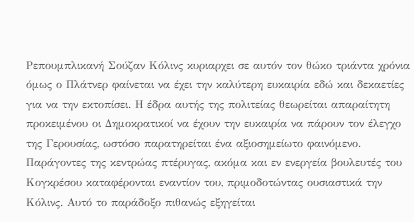Ρεπουμπλικανή Σούζαν Κόλινς κυριαρχει σε αυτόν τον θώκο τριάντα χρόνια όμως ο Πλάτνερ φαίνεται να έχει την καλύτερη ευκαιρία εδώ και δεκαετίες για να την εκτοπίσει. Η έδρα αυτής της πολιτείας θεωρείται απαραίτητη προκειμένου οι Δημοκρατικοί να έχουν την ευκαιρία να πάρουν τον έλεγχο της Γερουσίας, ωστόσο παρατηρείται ένα αξιοσημείωτο φαινόμενο. Παράγοντες της κεντρώας πτέρυγας, ακόμα και εν ενεργεία βουλευτές του Κογκρέσου καταφέρονται εναντίον του, πριμοδοτώντας ουσιαστικά την Κόλινς. Αυτό το παράδοξο πιθανώς εξηγείται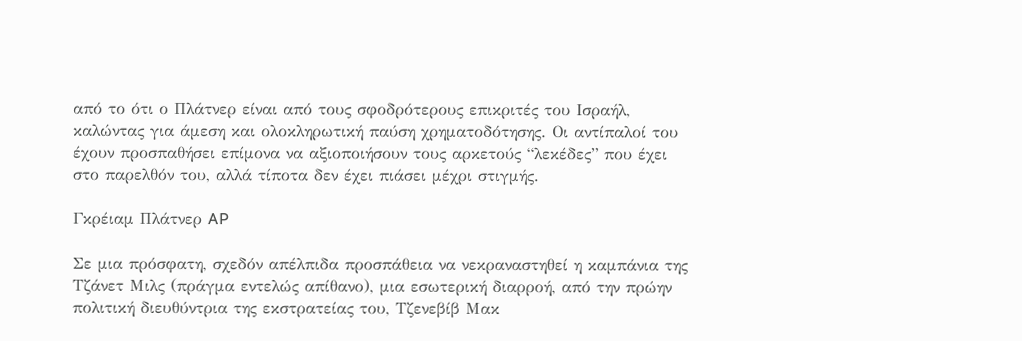από το ότι ο Πλάτνερ είναι από τους σφοδρότερους επικριτές του Ισραήλ, καλώντας για άμεση και ολοκληρωτική παύση χρηματοδότησης. Οι αντίπαλοί του έχουν προσπαθήσει επίμονα να αξιοποιήσουν τους αρκετούς “λεκέδες” που έχει στο παρελθόν του, αλλά τίποτα δεν έχει πιάσει μέχρι στιγμής.

Γκρέιαμ Πλάτνερ AP

Σε μια πρόσφατη, σχεδόν απέλπιδα προσπάθεια να νεκραναστηθεί η καμπάνια της Τζάνετ Μιλς (πράγμα εντελώς απίθανο), μια εσωτερική διαρροή, από την πρώην πολιτική διευθύντρια της εκστρατείας του, Τζενεβίβ Μακ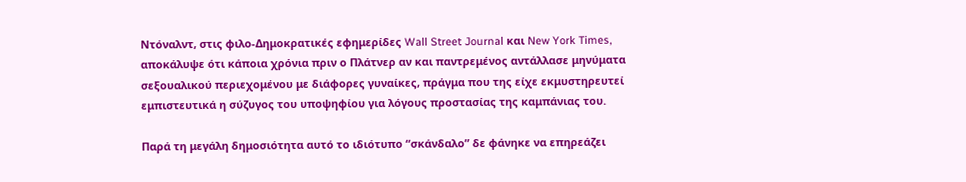Ντόναλντ, στις φιλο-Δημοκρατικές εφημερίδες Wall Street Journal και New York Times, αποκάλυψε ότι κάποια χρόνια πριν ο Πλάτνερ αν και παντρεμένος αντάλλασε μηνύματα σεξουαλικού περιεχομένου με διάφορες γυναίκες, πράγμα που της είχε εκμυστηρευτεί εμπιστευτικά η σύζυγος του υποψηφίου για λόγους προστασίας της καμπάνιας του.

Παρά τη μεγάλη δημοσιότητα αυτό το ιδιότυπο “σκάνδαλο” δε φάνηκε να επηρεάζει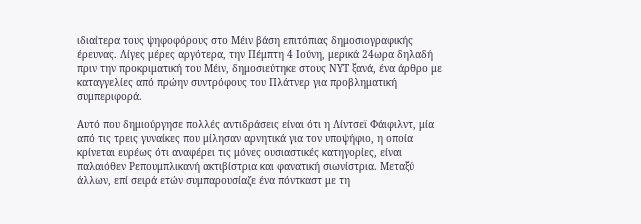ιδιαίτερα τους ψηφοφόρους στο Μέιν βάση επιτόπιας δημοσιογραφικής έρευνας. Λίγες μέρες αργότερα, την Πέμπτη 4 Ιούνη, μερικά 24ωρα δηλαδή πριν την προκριματική του Μέιν, δημοσιεύτηκε στους ΝΥΤ ξανά, ένα άρθρο με καταγγελίες από πρώην συντρόφους του Πλάτνερ για προβληματική συμπεριφορά.

Αυτό που δημιούργησε πολλές αντιδράσεις είναι ότι η Λίντσεϊ Φάιφιλντ, μία από τις τρεις γυναίκες που μίλησαν αρνητικά για τον υποψήφιο, η οποία κρίνεται ευρέως ότι αναφέρει τις μόνες ουσιαστικές κατηγορίες, είναι παλαιόθεν Ρεπουμπλικανή ακτιβίστρια και φανατική σιωνίστρια. Μεταξύ άλλων, επί σειρά ετών συμπαρουσίαζε ένα πόντκαστ με τη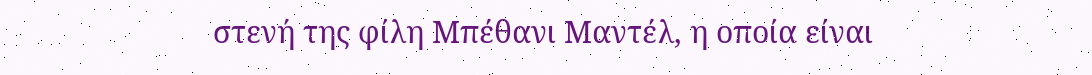στενή της φίλη Μπέθανι Μαντέλ, η οποία είναι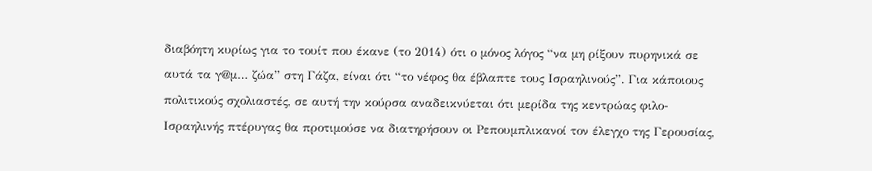διαβόητη κυρίως για το τουίτ που έκανε (το 2014) ότι ο μόνος λόγος “να μη ρίξουν πυρηνικά σε αυτά τα γ@μ… ζώα” στη Γάζα, είναι ότι “το νέφος θα έβλαπτε τους Ισραηλινούς”. Για κάποιους πολιτικούς σχολιαστές, σε αυτή την κούρσα αναδεικνύεται ότι μερίδα της κεντρώας φιλο-Ισραηλινής πτέρυγας θα προτιμούσε να διατηρήσουν οι Ρεπουμπλικανοί τον έλεγχο της Γερουσίας,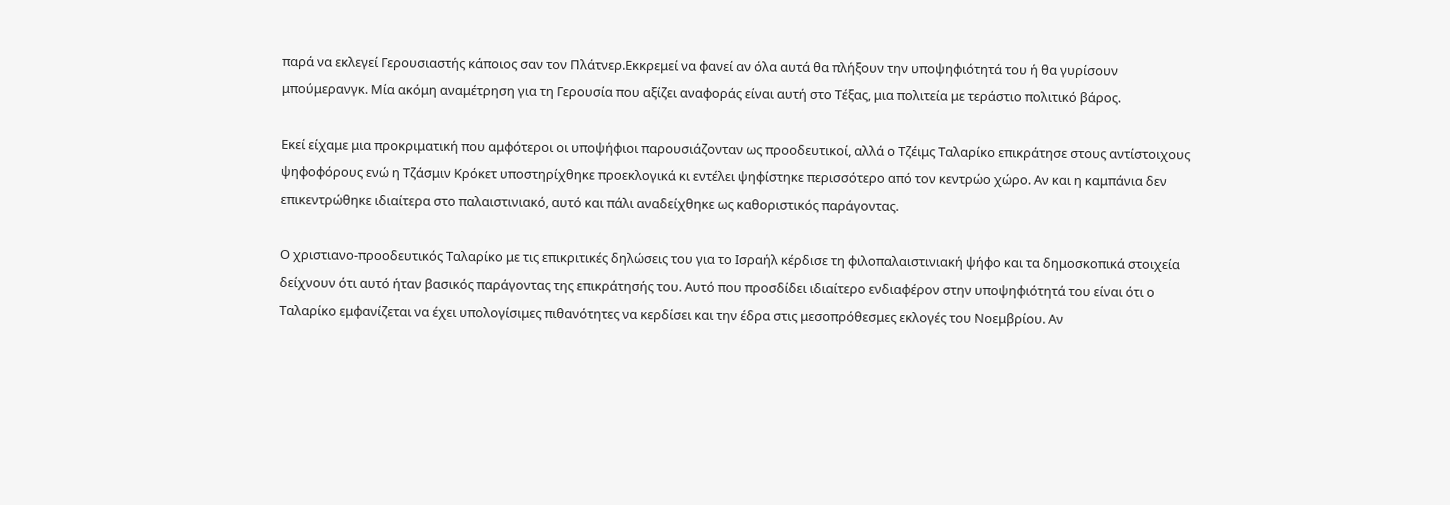παρά να εκλεγεί Γερουσιαστής κάποιος σαν τον Πλάτνερ.Εκκρεμεί να φανεί αν όλα αυτά θα πλήξουν την υποψηφιότητά του ή θα γυρίσουν μπούμερανγκ. Μία ακόμη αναμέτρηση για τη Γερουσία που αξίζει αναφοράς είναι αυτή στο Τέξας, μια πολιτεία με τεράστιο πολιτικό βάρος.

Εκεί είχαμε μια προκριματική που αμφότεροι οι υποψήφιοι παρουσιάζονταν ως προοδευτικοί, αλλά ο Τζέιμς Ταλαρίκο επικράτησε στους αντίστοιχους ψηφοφόρους ενώ η Τζάσμιν Κρόκετ υποστηρίχθηκε προεκλογικά κι εντέλει ψηφίστηκε περισσότερο από τον κεντρώο χώρο. Αν και η καμπάνια δεν επικεντρώθηκε ιδιαίτερα στο παλαιστινιακό, αυτό και πάλι αναδείχθηκε ως καθοριστικός παράγοντας.

Ο χριστιανο-προοδευτικός Ταλαρίκο με τις επικριτικές δηλώσεις του για το Ισραήλ κέρδισε τη φιλοπαλαιστινιακή ψήφο και τα δημοσκοπικά στοιχεία δείχνουν ότι αυτό ήταν βασικός παράγοντας της επικράτησής του. Αυτό που προσδίδει ιδιαίτερο ενδιαφέρον στην υποψηφιότητά του είναι ότι ο Ταλαρίκο εμφανίζεται να έχει υπολογίσιμες πιθανότητες να κερδίσει και την έδρα στις μεσοπρόθεσμες εκλογές του Νοεμβρίου. Αν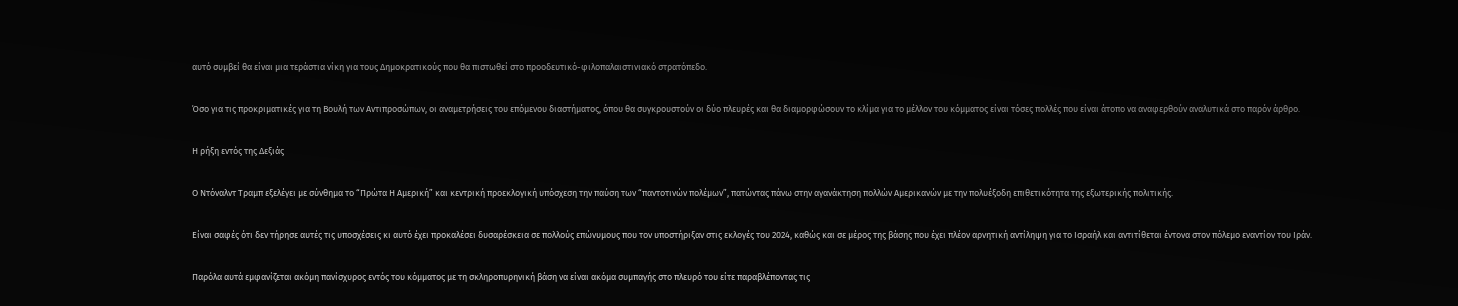αυτό συμβεί θα είναι μια τεράστια νίκη για τους Δημοκρατικούς που θα πιστωθεί στο προοδευτικό-φιλοπαλαιστινιακό στρατόπεδο.

Όσο για τις προκριματικές για τη Βουλή των Αντιπροσώπων, οι αναμετρήσεις του επόμενου διαστήματος, όπου θα συγκρουστούν οι δύο πλευρές και θα διαμορφώσουν το κλίμα για το μέλλον του κόμματος είναι τόσες πολλές που είναι άτοπο να αναφερθούν αναλυτικά στο παρόν άρθρο.

Η ρήξη εντός της Δεξιάς

Ο Ντόναλντ Τραμπ εξελέγει με σύνθημα το “Πρώτα Η Αμερική” και κεντρική προεκλογική υπόσχεση την παύση των “παντοτινών πολέμων”, πατώντας πάνω στην αγανάκτηση πολλών Αμερικανών με την πολυέξοδη επιθετικότητα της εξωτερικής πολιτικής.

Είναι σαφές ότι δεν τήρησε αυτές τις υποσχέσεις κι αυτό έχει προκαλέσει δυσαρέσκεια σε πολλούς επώνυμους που τον υποστήριξαν στις εκλογές του 2024, καθώς και σε μέρος της βάσης που έχει πλέον αρνητική αντίληψη για το Ισραήλ και αντιτίθεται έντονα στον πόλεμο εναντίον του Ιράν.

Παρόλα αυτά εμφανίζεται ακόμη πανίσχυρος εντός του κόμματος με τη σκληροπυρηνική βάση να είναι ακόμα συμπαγής στο πλευρό του είτε παραβλέποντας τις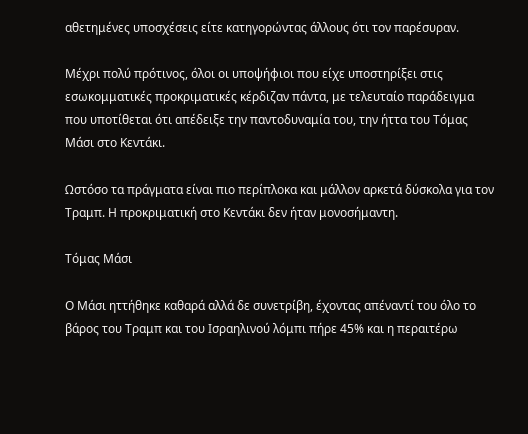αθετημένες υποσχέσεις είτε κατηγορώντας άλλους ότι τον παρέσυραν.

Μέχρι πολύ πρότινος, όλοι οι υποψήφιοι που είχε υποστηρίξει στις εσωκομματικές προκριματικές κέρδιζαν πάντα, με τελευταίο παράδειγμα που υποτίθεται ότι απέδειξε την παντοδυναμία του, την ήττα του Τόμας Μάσι στο Κεντάκι.

Ωστόσο τα πράγματα είναι πιο περίπλοκα και μάλλον αρκετά δύσκολα για τον Τραμπ. Η προκριματική στο Κεντάκι δεν ήταν μονοσήμαντη.

Τόμας Μάσι

Ο Μάσι ηττήθηκε καθαρά αλλά δε συνετρίβη, έχοντας απέναντί του όλο το βάρος του Τραμπ και του Ισραηλινού λόμπι πήρε 45% και η περαιτέρω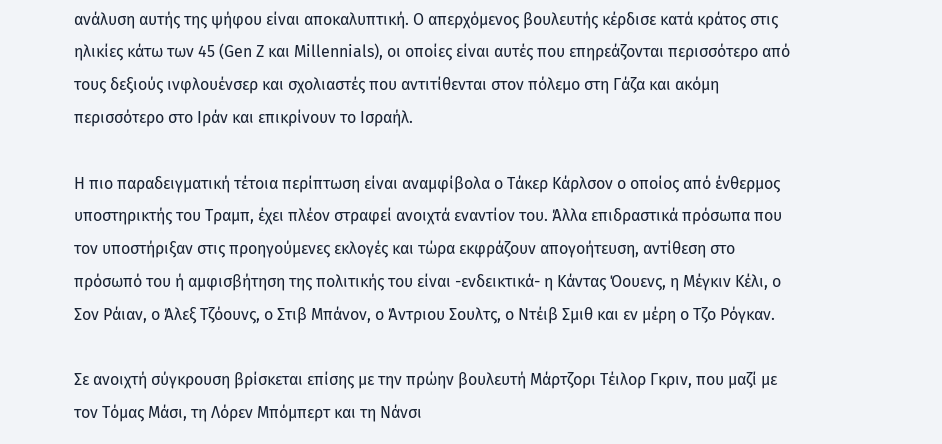ανάλυση αυτής της ψήφου είναι αποκαλυπτική. Ο απερχόμενος βουλευτής κέρδισε κατά κράτος στις ηλικίες κάτω των 45 (Gen Z και Millennials), οι οποίες είναι αυτές που επηρεάζονται περισσότερο από τους δεξιούς ινφλουένσερ και σχολιαστές που αντιτίθενται στον πόλεμο στη Γάζα και ακόμη περισσότερο στο Ιράν και επικρίνουν το Ισραήλ.

Η πιο παραδειγματική τέτοια περίπτωση είναι αναμφίβολα ο Τάκερ Κάρλσον ο οποίος από ένθερμος υποστηρικτής του Τραμπ, έχει πλέον στραφεί ανοιχτά εναντίον του. Άλλα επιδραστικά πρόσωπα που τον υποστήριξαν στις προηγούμενες εκλογές και τώρα εκφράζουν απογοήτευση, αντίθεση στο πρόσωπό του ή αμφισβήτηση της πολιτικής του είναι -ενδεικτικά- η Κάντας Όουενς, η Μέγκιν Κέλι, ο Σον Ράιαν, ο Άλεξ Τζόουνς, ο Στιβ Μπάνον, ο Άντριου Σουλτς, ο Ντέιβ Σμιθ και εν μέρη ο Τζο Ρόγκαν.

Σε ανοιχτή σύγκρουση βρίσκεται επίσης με την πρώην βουλευτή Μάρτζορι Τέιλορ Γκριν, που μαζί με τον Τόμας Μάσι, τη Λόρεν Μπόμπερτ και τη Νάνσι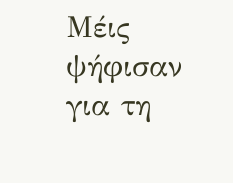Μέις ψήφισαν για τη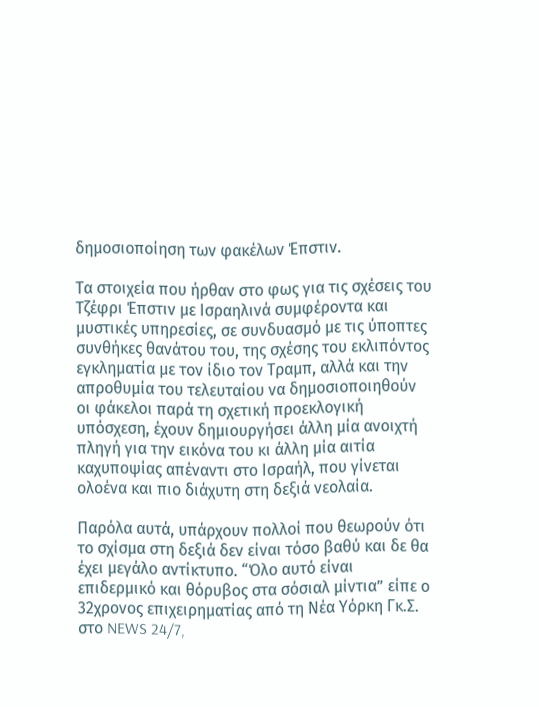δημοσιοποίηση των φακέλων Έπστιν.

Τα στοιχεία που ήρθαν στο φως για τις σχέσεις του Τζέφρι Έπστιν με Ισραηλινά συμφέροντα και μυστικές υπηρεσίες, σε συνδυασμό με τις ύποπτες συνθήκες θανάτου του, της σχέσης του εκλιπόντος εγκληματία με τον ίδιο τον Τραμπ, αλλά και την απροθυμία του τελευταίου να δημοσιοποιηθούν οι φάκελοι παρά τη σχετική προεκλογική υπόσχεση, έχουν δημιουργήσει άλλη μία ανοιχτή πληγή για την εικόνα του κι άλλη μία αιτία καχυποψίας απέναντι στο Ισραήλ, που γίνεται ολοένα και πιο διάχυτη στη δεξιά νεολαία.

Παρόλα αυτά, υπάρχουν πολλοί που θεωρούν ότι το σχίσμα στη δεξιά δεν είναι τόσο βαθύ και δε θα έχει μεγάλο αντίκτυπο. “Όλο αυτό είναι επιδερμικό και θόρυβος στα σόσιαλ μίντια” είπε ο 32χρονος επιχειρηματίας από τη Νέα Υόρκη Γκ.Σ. στο NEWS 24/7,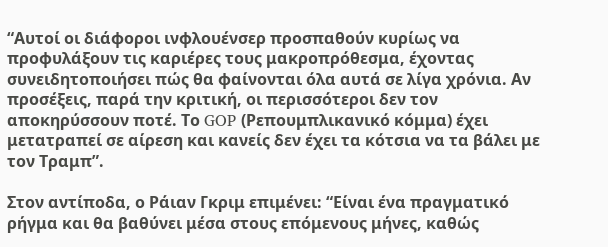“Αυτοί οι διάφοροι ινφλουένσερ προσπαθούν κυρίως να προφυλάξουν τις καριέρες τους μακροπρόθεσμα, έχοντας συνειδητοποιήσει πώς θα φαίνονται όλα αυτά σε λίγα χρόνια. Αν προσέξεις, παρά την κριτική, οι περισσότεροι δεν τον αποκηρύσσουν ποτέ. Το GOP (Ρεπουμπλικανικό κόμμα) έχει μετατραπεί σε αίρεση και κανείς δεν έχει τα κότσια να τα βάλει με τον Τραμπ”.

Στον αντίποδα, ο Ράιαν Γκριμ επιμένει: “Είναι ένα πραγματικό ρήγμα και θα βαθύνει μέσα στους επόμενους μήνες, καθώς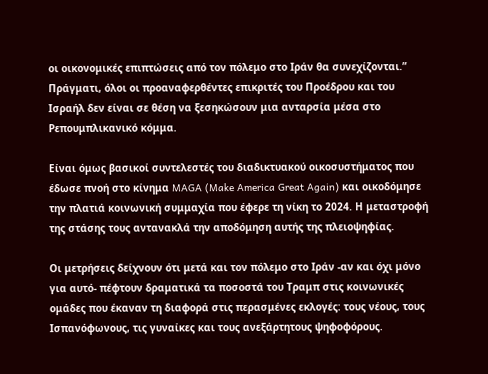οι οικονομικές επιπτώσεις από τον πόλεμο στο Ιράν θα συνεχίζονται.” Πράγματι, όλοι οι προαναφερθέντες επικριτές του Προέδρου και του Ισραήλ δεν είναι σε θέση να ξεσηκώσουν μια ανταρσία μέσα στο Ρεπουμπλικανικό κόμμα.

Είναι όμως βασικοί συντελεστές του διαδικτυακού οικοσυστήματος που έδωσε πνοή στο κίνημα MAGA (Make America Great Again) και οικοδόμησε την πλατιά κοινωνική συμμαχία που έφερε τη νίκη το 2024. Η μεταστροφή της στάσης τους αντανακλά την αποδόμηση αυτής της πλειοψηφίας.

Οι μετρήσεις δείχνουν ότι μετά και τον πόλεμο στο Ιράν -αν και όχι μόνο για αυτό- πέφτουν δραματικά τα ποσοστά του Τραμπ στις κοινωνικές ομάδες που έκαναν τη διαφορά στις περασμένες εκλογές: τους νέους, τους Ισπανόφωνους, τις γυναίκες και τους ανεξάρτητους ψηφοφόρους.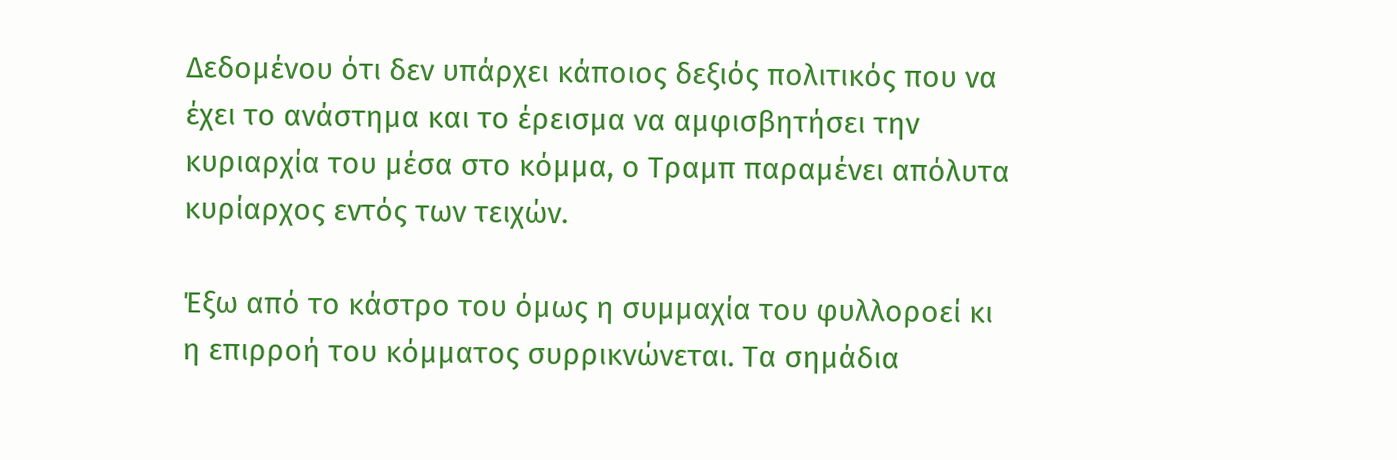Δεδομένου ότι δεν υπάρχει κάποιος δεξιός πολιτικός που να έχει το ανάστημα και το έρεισμα να αμφισβητήσει την κυριαρχία του μέσα στο κόμμα, ο Τραμπ παραμένει απόλυτα κυρίαρχος εντός των τειχών.

Έξω από το κάστρο του όμως η συμμαχία του φυλλοροεί κι η επιρροή του κόμματος συρρικνώνεται. Τα σημάδια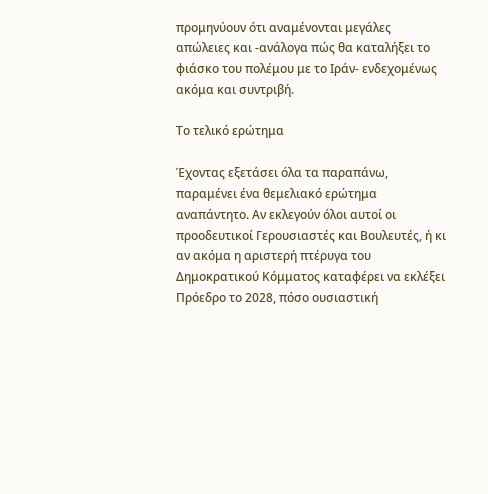προμηνύουν ότι αναμένονται μεγάλες απώλειες και -ανάλογα πώς θα καταλήξει το φιάσκο του πολέμου με το Ιράν- ενδεχομένως ακόμα και συντριβή.

Το τελικό ερώτημα

Έχοντας εξετάσει όλα τα παραπάνω, παραμένει ένα θεμελιακό ερώτημα αναπάντητο. Αν εκλεγούν όλοι αυτοί οι προοδευτικοί Γερουσιαστές και Βουλευτές, ή κι αν ακόμα η αριστερή πτέρυγα του Δημοκρατικού Κόμματος καταφέρει να εκλέξει Πρόεδρο το 2028, πόσο ουσιαστική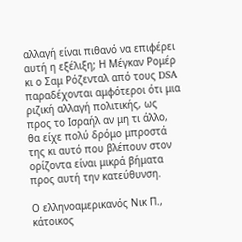αλλαγή είναι πιθανό να επιφέρει αυτή η εξέλιξη; Η Μέγκαν Ρομέρ κι ο Σαμ Ρόζενταλ από τους DSA παραδέχονται αμφότεροι ότι μια ριζική αλλαγή πολιτικής, ως προς το Ισραήλ αν μη τι άλλο, θα είχε πολύ δρόμο μπροστά της κι αυτό που βλέπουν στον ορίζοντα είναι μικρά βήματα προς αυτή την κατεύθυνση.

Ο ελληνοαμερικανός Νικ Π., κάτοικος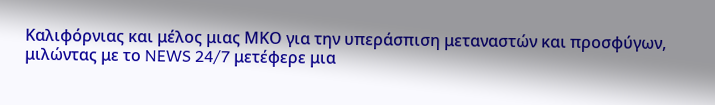Καλιφόρνιας και μέλος μιας ΜΚΟ για την υπεράσπιση μεταναστών και προσφύγων, μιλώντας με το NEWS 24/7 μετέφερε μια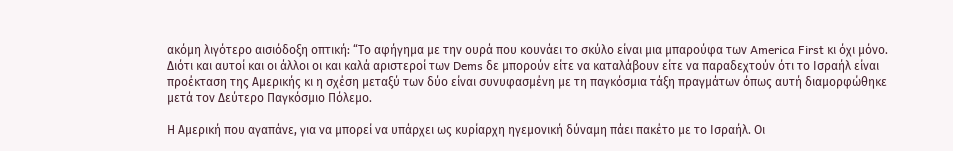ακόμη λιγότερο αισιόδοξη οπτική: “Το αφήγημα με την ουρά που κουνάει το σκύλο είναι μια μπαρούφα των America First κι όχι μόνο. Διότι και αυτοί και οι άλλοι οι και καλά αριστεροί των Dems δε μπορούν είτε να καταλάβουν είτε να παραδεχτούν ότι το Ισραήλ είναι προέκταση της Αμερικής κι η σχέση μεταξύ των δύο είναι συνυφασμένη με τη παγκόσμια τάξη πραγμάτων όπως αυτή διαμορφώθηκε μετά τον Δεύτερο Παγκόσμιο Πόλεμο.

Η Αμερική που αγαπάνε, για να μπορεί να υπάρχει ως κυρίαρχη ηγεμονική δύναμη πάει πακέτο με το Ισραήλ. Οι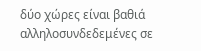δύο χώρες είναι βαθιά αλληλοσυνδεδεμένες σε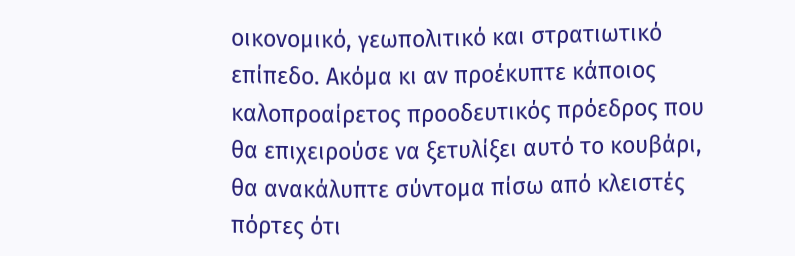οικονομικό, γεωπολιτικό και στρατιωτικό επίπεδο. Ακόμα κι αν προέκυπτε κάποιος καλοπροαίρετος προοδευτικός πρόεδρος που θα επιχειρούσε να ξετυλίξει αυτό το κουβάρι, θα ανακάλυπτε σύντομα πίσω από κλειστές πόρτες ότι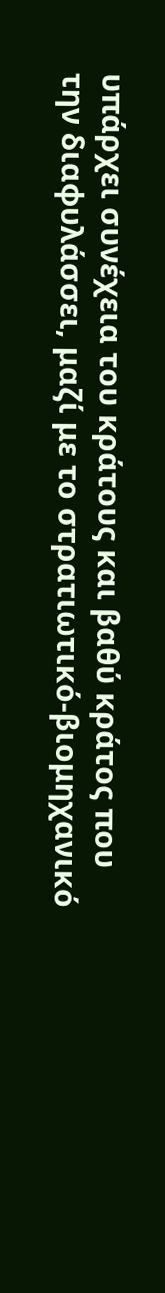υπάρχει συνέχεια του κράτους και βαθύ κράτος που την διαφυλάσσει, μαζί με το στρατιωτικό-βιομηχανικό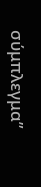σύμπλεγμα”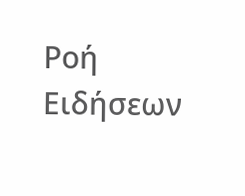Ροή Ειδήσεων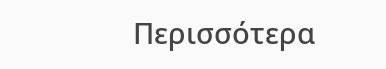Περισσότερα